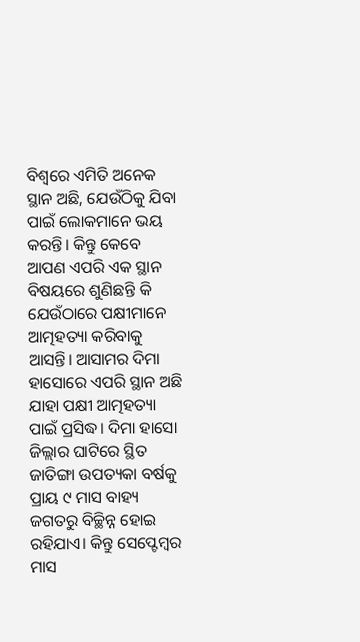ବିଶ୍ବରେ ଏମିତି ଅନେକ ସ୍ଥାନ ଅଛି, ଯେଉଁଠିକୁ ଯିବା ପାଇଁ ଲୋକମାନେ ଭୟ କରନ୍ତି। କିନ୍ତୁ କେବେ ଆପଣ ଏପରି ଏକ ସ୍ଥାନ ବିଷୟରେ ଶୁଣିଛନ୍ତି କି ଯେଉଁଠାରେ ପକ୍ଷୀମାନେ ଆତ୍ମହତ୍ୟା କରିବାକୁ ଆସନ୍ତି। ଆସାମର ଦିମା ହାସୋରେ ଏପରି ସ୍ଥାନ ଅଛି ଯାହା ପକ୍ଷୀ ଆତ୍ମହତ୍ୟା ପାଇଁ ପ୍ରସିଦ୍ଧ। ଦିମା ହାସୋ ଜିଲ୍ଲାର ଘାଟିରେ ସ୍ଥିତ ଜାତିଙ୍ଗା ଉପତ୍ୟକା ବର୍ଷକୁ ପ୍ରାୟ ୯ ମାସ ବାହ୍ୟ ଜଗତରୁ ବିଚ୍ଛିନ୍ନ ହୋଇ ରହିଯାଏ। କିନ୍ତୁ ସେ‌ପ୍ଟେମ୍ବର ମାସ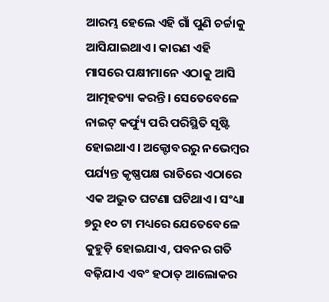ଆରମ୍ଭ ହେଲେ ଏହି ଗାଁ ପୁଣି ଚର୍ଚ୍ଚାକୁ ଆସିଯାଇଥାଏ। କାରଣ ଏହି ମାସରେ ପକ୍ଷୀମାନେ ଏଠାକୁ ଆସି ଆତ୍ମହତ୍ୟା କରନ୍ତି। ସେତେବେଳେ ନାଇଟ୍‌ କର୍ଫ୍ୟୁ ପରି ପରିସ୍ଥିତି ସୃଷ୍ଟି ହୋଇଥାଏ। ଅକ୍ଟୋବରରୁ ନଭେମ୍ବର ପର୍ଯ୍ୟନ୍ତ କୃଷ୍ଣପକ୍ଷ ରାତିରେ ଏଠାରେ ଏକ ଅଦ୍ଭୁତ ଘଟଣା ଘଟିଥାଏ। ସଂଧ୍ୟା ୭ରୁ ୧୦ ଟା ମଧ୍ୟରେ ଯେତେବେଳେ କୁହୁଡ଼ି ହୋଇଯାଏ, ପବନର ଗତି ବଢ଼ିଯାଏ ଏବଂ ହଠାତ୍‌ ଆଲୋକର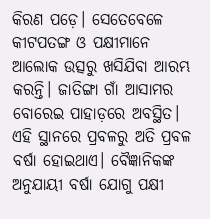କିରଣ ପଡ଼େ। ସେତେବେଳେ କୀଟପତଙ୍ଗ ଓ ପକ୍ଷୀମାନେ ଆଲୋକ ଉତ୍ସରୁ ଖସିଯିବା ଆରମ୍ଭ କରନ୍ତି। ଜାତିଙ୍ଗା ଗାଁ ଆସାମର ବୋରେଇ ପାହାଡ଼ରେ ଅବସ୍ଥିତ। ଏହି ସ୍ଥାନରେ ପ୍ରବଳରୁ ଅତି ପ୍ରବଳ ବର୍ଷା ହୋଇଥାଏ। ବୈଜ୍ଞାନିକଙ୍କ ଅନୁଯାୟୀ ବର୍ଷା ଯୋଗୁ ପକ୍ଷୀ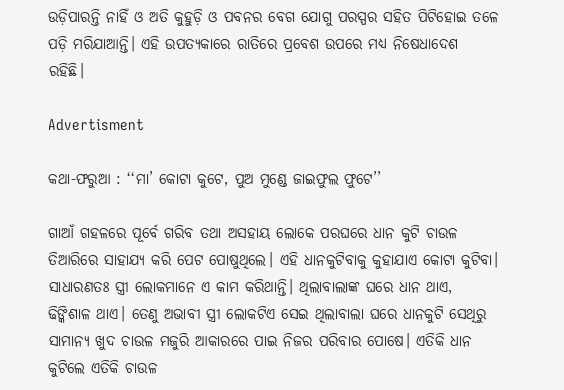ଉଡ଼ିପାରନ୍ତି ନାହିଁ ଓ ଅତି କୁହୁଡ଼ି ଓ ପବନର ବେଗ ଯୋଗୁ ପରସ୍ପର ସହିତ ପିଟିହୋଇ ତଳେ ପଡ଼ି ମରିଯାଆନ୍ତି। ଏହି ଉପତ୍ୟକାରେ ରାତିରେ ପ୍ରବେଶ ଉପରେ ମଧ୍ୟ ନିଷେଧାଦେଶ ରହିଛି।

Advertisment

କଥା-ଫରୁଆ : ‘‘ମା’ କୋଟା କୁଟେ, ପୁଅ ମୁଣ୍ଡେ ଜାଇଫୁଲ ଫୁଟେ’’

ଗାଆଁ ଗହଳରେ ପୂର୍ବେ ଗରିବ ତଥା ଅସହାୟ ଲୋକେ ପରଘରେ ଧାନ କୁଟି ଚାଉଳ ତିଆରିରେ ସାହାଯ୍ୟ କରି ପେଟ ପୋଷୁଥିଲେ। ଏହି ଧାନକୁଟିବାକୁ କୁହାଯାଏ କୋଟା କୁଟିବା। ସାଧାରଣତଃ ସ୍ତ୍ରୀ ଲୋକମାନେ ଏ କାମ କରିଥାନ୍ତି। ଥିଲାବାଲାଙ୍କ ଘରେ ଧାନ ଥାଏ, ଢିଙ୍କିଶାଳ ଥାଏ। ତେଣୁ ଅଭାବୀ ସ୍ତ୍ରୀ ଲୋକଟିଏ ସେଇ ଥିଲାବାଲା ଘରେ ଧାନକୁଟି ସେଥିରୁ ସାମାନ୍ୟ ଖୁଦ ଚାଉଳ ମଜୁରି ଆକାରରେ ପାଇ ନିଜର ପରିବାର ପୋଷେ। ଏତିକି ଧାନ କୁଟିଲେ ଏତିକି ଚାଉଳ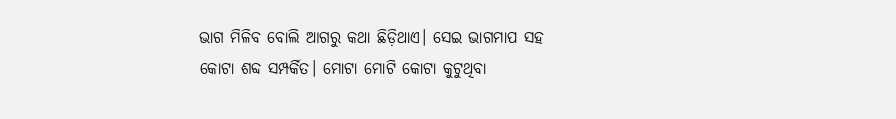ଭାଗ ମିଳିବ ବୋଲି ଆଗରୁ କଥା ଛିଡ଼ିଥାଏ। ସେଇ ଭାଗମାପ ସହ କୋଟା ଶବ୍ଦ ସମ୍ପର୍କିତ। ମୋଟା ମୋଟି କୋଟା କୁଟୁଥିବା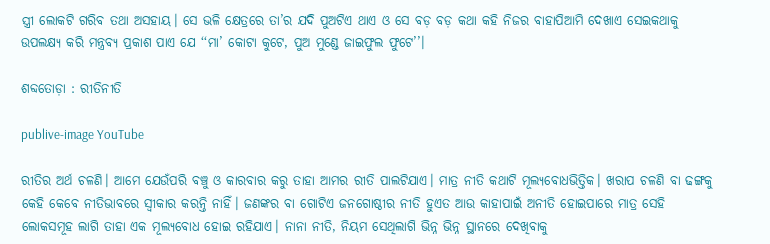ସ୍ତ୍ରୀ ଲୋକଟି ଗରିବ ତଥା ଅସହାୟ। ସେ ଭଳି କ୍ଷେତ୍ରରେ ତା’ର ଯଦି ପୁଅଟିଏ ଥାଏ ଓ ସେ ବଡ଼ ବଡ଼ କଥା କହି ନିଜର ବାହାପିଆମି ଦେଖାଏ ସେଇକଥାକୁ ଉପଲକ୍ଷ୍ୟ କରି ମନ୍ତ୍ରବ୍ୟ ପ୍ରକାଶ ପାଏ ଯେ ‘‘ମା’ କୋଟା କୁଟେ, ପୁଅ ମୁଣ୍ଡେ ଜାଇଫୁଲ ଫୁଟେ’’।

ଶବ୍ଦତୋଡ଼ା : ରୀତିନୀତି

publive-image YouTube

ରୀତିର ଅର୍ଥ ଚଳଣି। ଆମେ ଯେଉଁପରି ବଞ୍ଚୁ ଓ କାରବାର କରୁ ତାହା ଆମର ରୀତି ପାଲଟିଯାଏ। ମାତ୍ର ନୀତି କଥାଟି ମୂଲ୍ୟବୋଧଭିତ୍ତିକ। ଖରାପ ଚଳଣି ବା ଢଙ୍ଗକୁ କେହି କେବେ ନୀତିଭାବରେ ସ୍ବୀକାର କରନ୍ତି ନାହିଁ। ଜଣଙ୍କର ବା ଗୋଟିଏ ଜନଗୋଷ୍ଠୀର ନୀତି ହୁଏତ ଆଉ କାହାପାଇଁ ଅନୀତି ହୋଇପାରେ ମାତ୍ର ସେହି ଲୋକସମୂହ ଲାଗି ତାହା ଏକ ମୂଲ୍ୟବୋଧ ହୋଇ ରହିଯାଏ। ନାନା ନୀତି, ନିୟମ ସେଥିଲାଗି ଭିନ୍ନ ଭିନ୍ନ ସ୍ଥାନରେ ଦେଖିବାକୁ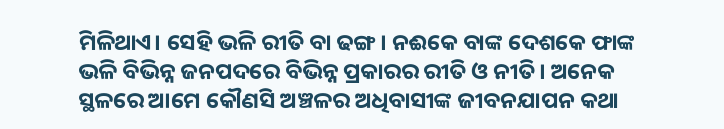ମିଳିଥାଏ। ସେହି ଭଳି ରୀତି ବା ଢଙ୍ଗ। ନଈକେ ବାଙ୍କ ଦେଶକେ ଫାଙ୍କ ଭଳି ବିଭିନ୍ନ ଜନପଦରେ ବିଭିନ୍ନ ପ୍ରକାରର ରୀତି ଓ ନୀତି। ଅନେକ ସ୍ଥଳରେ ଆମେ କୌଣସି ଅଞ୍ଚଳର ଅଧିବାସୀଙ୍କ ଜୀବନଯାପନ କଥା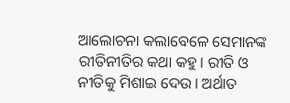ଆଲୋଚନା କଲାବେଳେ ସେମାନଙ୍କ ରୀତିନୀତିର କଥା କହୁ। ରୀତି ଓ ନୀତିକୁ ମିଶାଇ ଦେଉ। ଅର୍ଥାତ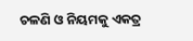ଚଳଣି ଓ ନିୟମକୁ ଏକତ୍ର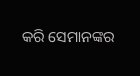କରି ସେମାନଙ୍କର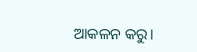ଆକଳନ କରୁ।